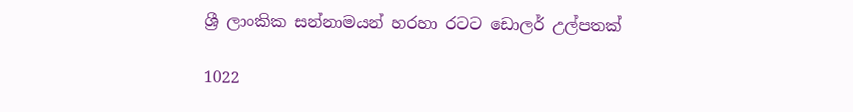ශ්‍රී ලාංකික සන්නාමයන් හරහා රටට ඩොලර් උල්පතක්

1022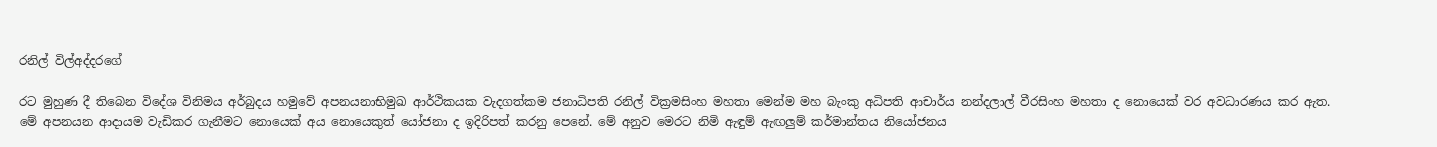රනිල් විල්අද්දරගේ

රට මුහුණ දී තිබෙන විදේශ විනිමය අර්බුදය හමුවේ අපනයනාභිමුඛ ආර්ථිකයක වැදගත්කම ජනාධිපති රනිල් වික්‍රමසිංහ මහතා මෙන්ම මහ බැංකු අධිපති ආචාර්ය නන්දලාල් වීරසිංහ මහතා ද නොයෙක් වර අවධාරණය කර ඇත. මේ අපනයන ආදායම වැඩිකර ගැනීමට නොයෙක් අය නොයෙකුත් යෝජනා ද ඉදිරිපත් කරනු පෙනේ. මේ අනුව මෙරට නිමි ඇඳුම් ඇඟලුම් කර්මාන්තය නියෝජනය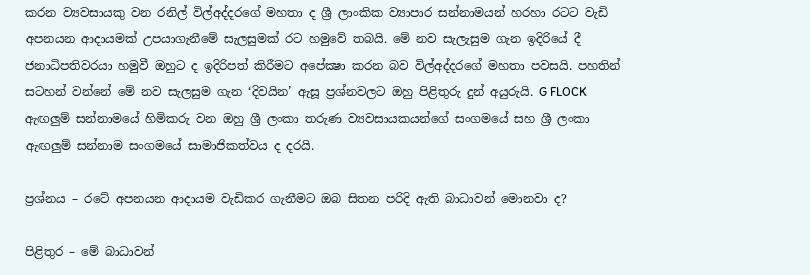කරන ව්‍යවසායකු වන රනිල් විල්අද්දරගේ මහතා ද ශ්‍රී ලාංකික ව්‍යාපාර සන්නාමයන් හරහා රටට වැඩි අපනයන ආදායමක් උපයාගැනීමේ සැලසුමක් රට හමුවේ තබයි. මේ නව සැලැසුම ගැන ඉදිරියේ දී ජනාධිපතිවරයා හමුවී ඔහුට ද ඉදිරිපත් කිරීමට අපේක්‍ෂා කරන බව විල්අද්දරගේ මහතා පවසයි. පහතින් සටහන් වන්නේ මේ නව සැලසුම ගැන ‘දිවයින’ ඇසූ ප්‍රශ්නවලට ඔහු පිළිතුරු දුන් අයුරුයි. G FLOCK ඇඟලුම් සන්නාමයේ හිමිකරු වන ඔහු ශ්‍රී ලංකා තරුණ ව්‍යවසායකයන්ගේ සංගමයේ සහ ශ්‍රී ලංකා ඇඟලුම් සන්නාම සංගමයේ සාමාජිකත්වය ද දරයි.

ප්‍රශ්නය – රටේ අපනයන ආදායම වැඩිකර ගැනීමට ඔබ සිතන පරිදි ඇති බාධාවන් මොනවා ද?

පිළිතුර – මේ බාධාවන්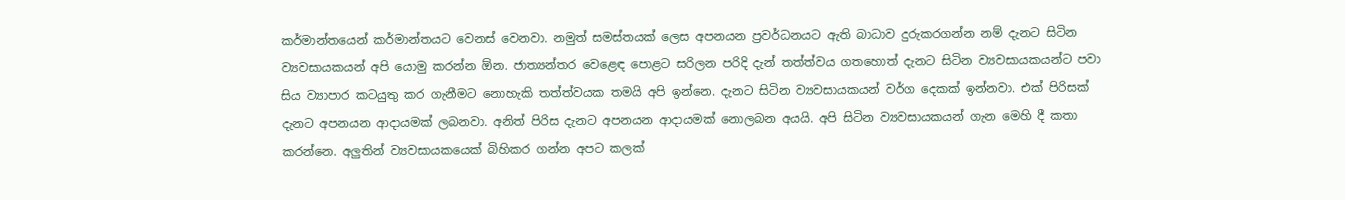කර්මාන්තයෙන් කර්මාන්තයට වෙනස් වෙනවා. නමුත් සමස්තයක් ලෙස අපනයන ප්‍රවර්ධනයට ඇති බාධාව දුරුකරගන්න නම් දැනට සිටින ව්‍යවසායකයන් අපි යොමු කරන්න ඕන. ජාත්‍යන්තර වෙළෙඳ පොළට සරිලන පරිදි දැන් තත්ත්වය ගතහොත් දැනට සිටින ව්‍යවසායකයන්ට පවා සිය ව්‍යාපාර කටයුතු කර ගැනීමට නොහැකි තත්ත්වයක තමයි අපි ඉන්නෙ. දැනට සිටින ව්‍යවසායකයන් වර්ග දෙකක් ඉන්නවා. එක් පිරිසක් දැනට අපනයන ආදායමක් ලබනවා. අනිත් පිරිස දැනට අපනයන ආදායමක් නොලබන අයයි. අපි සිටින ව්‍යවසායකයන් ගැන මෙහි දී කතා කරන්නෙ. අලුතින් ව්‍යවසායකයෙක් බිහිකර ගන්න අපට කලක්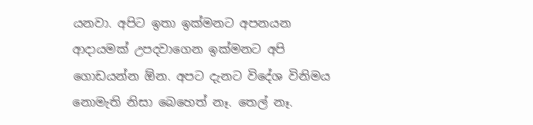යනවා. අපිට ඉතා ඉක්මනට අපනයන ආදායමක් උපදවාගෙන ඉක්මනට අපි ගොඩයන්න ඕන. අපට දැනට විදේශ විනිමය නොමැති නිසා බෙහෙත් නෑ. තෙල් නෑ.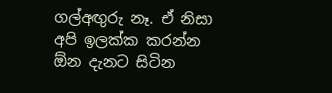ගල්අඟුරු නෑ. ඒ නිසා අපි ඉලක්ක කරන්න ඕන දැනට සිටින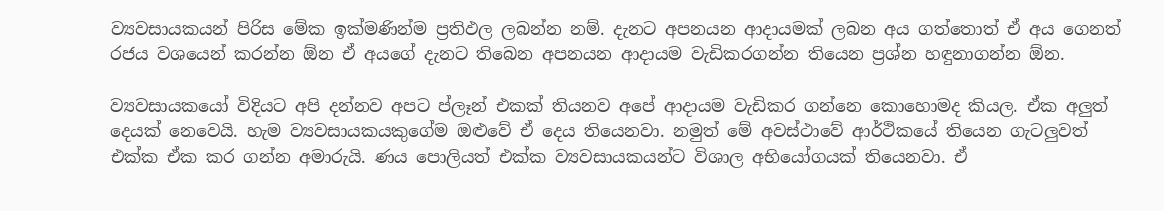ව්‍යවසායකයන් පිරිස මේක ඉක්මණින්ම ප්‍රතිඵල ලබන්න නම්. දැනට අපනයන ආදායමක් ලබන අය ගත්තොත් ඒ අය ගෙනත් රජය වශයෙන් කරන්න ඕන ඒ අයගේ දැනට තිබෙන අපනයන ආදායම වැඩිකරගන්න තියෙන ප්‍රශ්න හඳුනාගන්න ඕන.

ව්‍යවසායකයෝ විදියට අපි දන්නව අපට ප්ලෑන් එකක් තියනව අපේ ආදායම වැඩිකර ගන්නෙ කොහොමද කියල. ඒක අලුත් දෙයක් නෙවෙයි. හැම ව්‍යවසායකයකුගේම ඔළුවේ ඒ දෙය තියෙනවා. නමුත් මේ අවස්ථාවේ ආර්ථිකයේ තියෙන ගැටලුවත් එක්ක ඒක කර ගන්න අමාරුයි. ණය පොලියත් එක්ක ව්‍යවසායකයන්ට විශාල අභියෝගයක් තියෙනවා. ඒ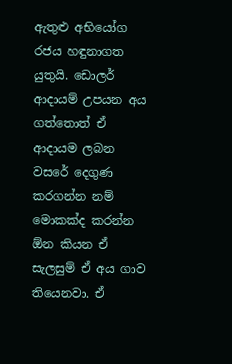ඇතුළු අභියෝග රජය හඳුනාගත යුතුයි. ඩොලර් ආදායම් උපයන අය ගත්තොත් ඒ ආදායම ලබන වසරේ දෙගුණ කරගන්න නම් මොකක්ද කරන්න ඕන කියන ඒ සැලසුම් ඒ අය ගාව තියෙනවා. ඒ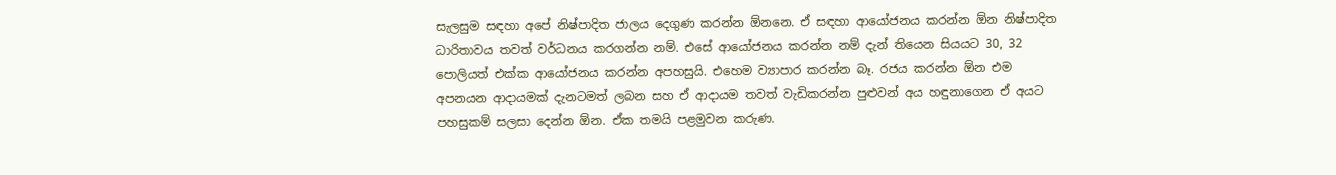සැලසුම සඳහා අපේ නිෂ්පාදිත ජාලය දෙගුණ කරන්න ඕනනෙ. ඒ සඳහා ආයෝජනය කරන්න ඕන නිෂ්පාදිත ධාරිතාවය තවත් වර්ධනය කරගන්න නම්. එසේ ආයෝජනය කරන්න නම් දැන් තියෙන සියයට 30, 32 පොලියත් එක්ක ආයෝජනය කරන්න අපහසුයි. එහෙම ව්‍යාපාර කරන්න බෑ. රජය කරන්න ඕන එම අපනයන ආදායමක් දැනටමත් ලබන සහ ඒ ආදායම තවත් වැඩිකරන්න පුළුවන් අය හඳුනාගෙන ඒ අයට පහසුකම් සලසා දෙන්න ඕන. ඒක තමයි පළමුවන කරුණ.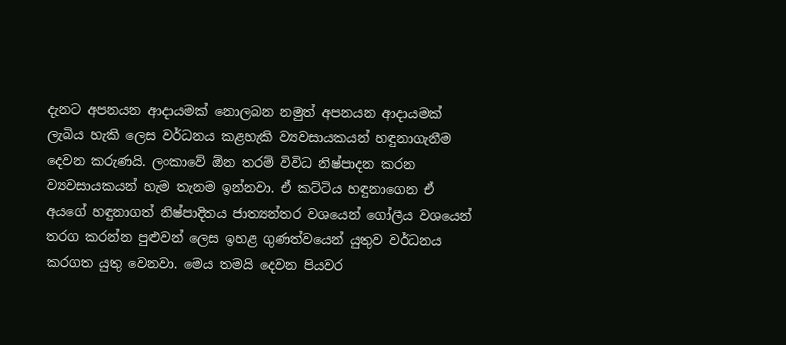දැනට අපනයන ආදායමක් නොලබන නමුත් අපනයන ආදායමක් ලැබිය හැකි ලෙස වර්ධනය කළහැකි ව්‍යවසායකයන් හඳුනාගැනීම දෙවන කරුණයි. ලංකාවේ ඕන තරම් විවිධ නිෂ්පාදන කරන ව්‍යවසායකයන් හැම තැනම ඉන්නවා. ඒ කට්ටිය හඳුනාගෙන ඒ අයගේ හඳුනාගත් නිෂ්පාදිතය ජාත්‍යන්තර වශයෙන් ගෝලීය වශයෙන් තරග කරන්න පුළුවන් ලෙස ඉහළ ගුණත්වයෙන් යුතුව වර්ධනය කරගත යුතු වෙනවා. මෙය තමයි දෙවන පියවර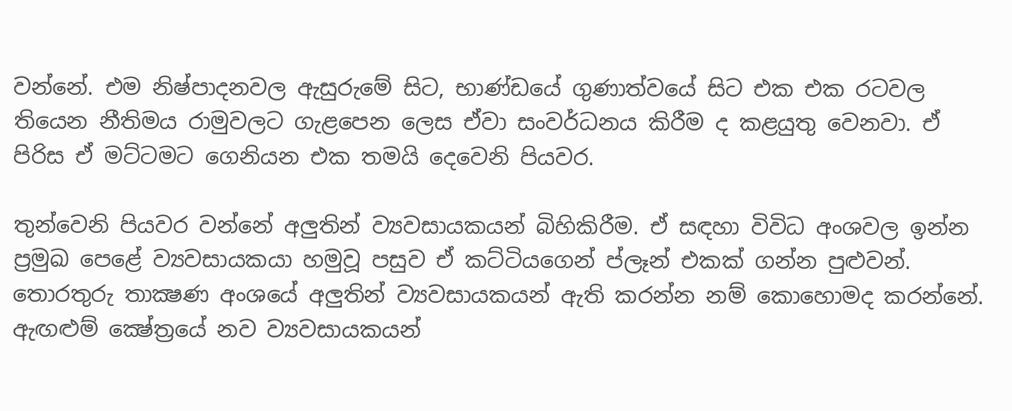වන්නේ. එම නිෂ්පාදනවල ඇසුරුමේ සිට, භාණ්ඩයේ ගුණාත්වයේ සිට එක එක රටවල තියෙන නීතිමය රාමුවලට ගැළපෙන ලෙස ඒවා සංවර්ධනය කිරීම ද කළයුතු වෙනවා. ඒ පිරිස ඒ මට්ටමට ගෙනියන එක තමයි දෙවෙනි පියවර.

තුන්වෙනි පියවර වන්නේ අලුතින් ව්‍යවසායකයන් බිහිකිරීම. ඒ සඳහා විවිධ අංශවල ඉන්න ප්‍රමුඛ පෙළේ ව්‍යවසායකයා හමුවූ පසුව ඒ කට්ටියගෙන් ප්ලෑන් එකක් ගන්න පුළුවන්. තොරතුරු තාක්‍ෂණ අංශයේ අලුතින් ව්‍යවසායකයන් ඇති කරන්න නම් කොහොමද කරන්නේ. ඇඟළුම් ක්‍ෂේත්‍රයේ නව ව්‍යවසායකයන්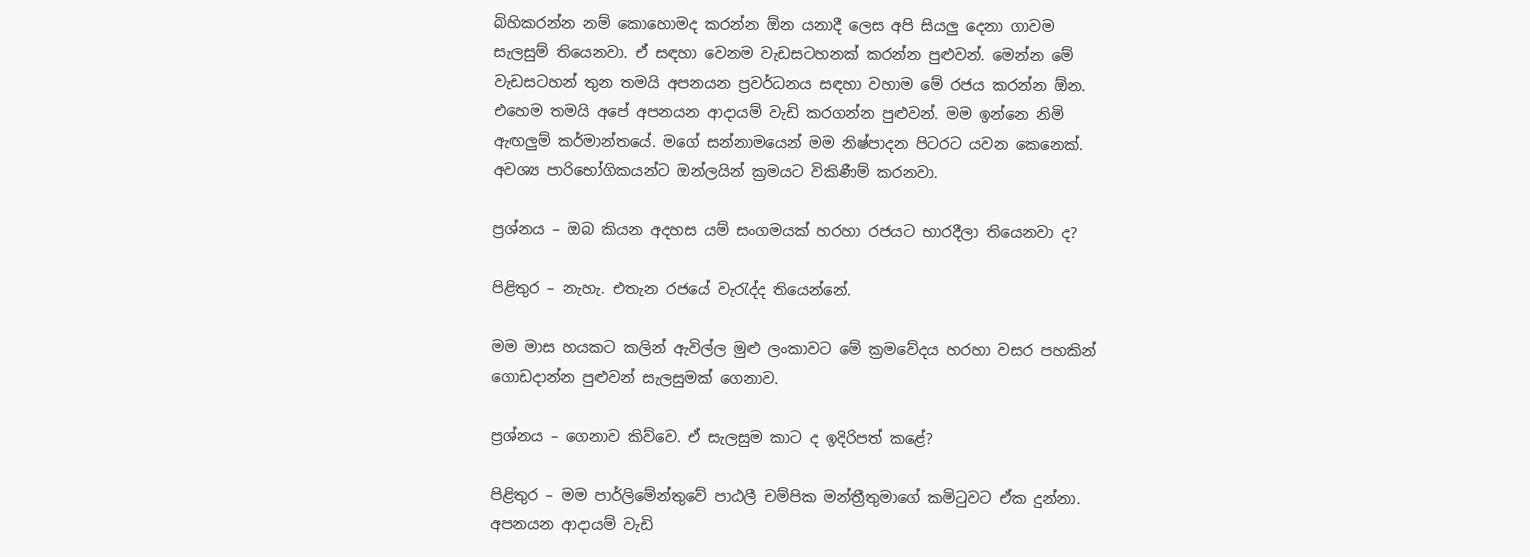බිහිකරන්න නම් කොහොමද කරන්න ඕන යනාදී ලෙස අපි සියලු දෙනා ගාවම සැලසුම් තියෙනවා. ඒ සඳහා වෙනම වැඩසටහනක් කරන්න පුළුවන්. මෙන්න මේ වැඩසටහන් තුන තමයි අපනයන ප්‍රවර්ධනය සඳහා වහාම මේ රජය කරන්න ඕන. එහෙම තමයි අපේ අපනයන ආදායම් වැඩි කරගන්න පුළුවන්. මම ඉන්නෙ නිමි ඇඟලුම් කර්මාන්තයේ. මගේ සන්නාමයෙන් මම නිෂ්පාදන පිටරට යවන කෙනෙක්. අවශ්‍ය පාරිභෝගිකයන්ට ඔන්ලයින් ක්‍රමයට විකිණීම් කරනවා.

ප්‍රශ්නය – ඔබ කියන අදහස යම් සංගමයක් හරහා රජයට භාරදීලා තියෙනවා ද?

පිළිතුර – නැහැ. එතැන රජයේ වැරැද්ද තියෙන්නේ.

මම මාස හයකට කලින් ඇවිල්ල මුළු ලංකාවට මේ ක්‍රමවේදය හරහා වසර පහකින් ගොඩදාන්න පුළුවන් සැලසුමක් ගෙනාව.

ප්‍රශ්නය – ගෙනාව කිව්වෙ. ඒ සැලසුම කාට ද ඉදිරිපත් කළේ?

පිළිතුර – මම පාර්ලිමේන්තුවේ පාඨලී චම්පික මන්ත්‍රීතුමාගේ කමිටුවට ඒක දුන්නා. අපනයන ආදායම් වැඩි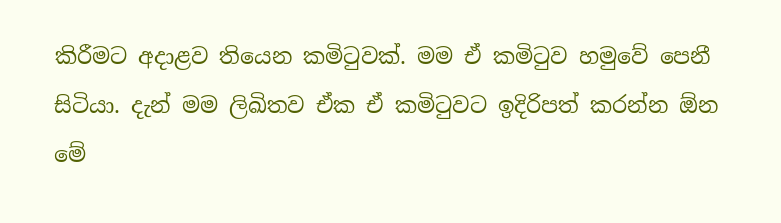කිරීමට අදාළව තියෙන කමිටුවක්. මම ඒ කමිටුව හමුවේ පෙනී සිටියා. දැන් මම ලිඛිතව ඒක ඒ කමිටුවට ඉදිරිපත් කරන්න ඕන මේ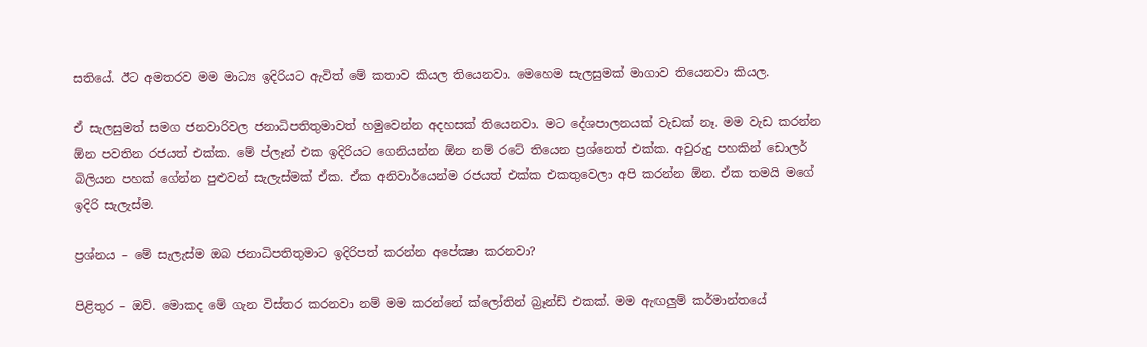සතියේ. ඊට අමතරව මම මාධ්‍ය ඉදිරියට ඇවිත් මේ කතාව කියල තියෙනවා. මෙහෙම සැලසුමක් මාගාව තියෙනවා කියල.

ඒ සැලසුමත් සමග ජනවාරිවල ජනාධිපතිතුමාවත් හමුවෙන්න අදහසක් තියෙනවා. මට දේශපාලනයක් වැඩක් නෑ. මම වැඩ කරන්න ඕන පවතින රජයත් එක්ක. මේ ප්ලෑන් එක ඉදිරියට ගෙනියන්න ඕන නම් රටේ තියෙන ප්‍රශ්නෙත් එක්ක. අවුරුදු පහකින් ඩොලර් බිලියන පහක් ගේන්න පුළුවන් සැලැස්මක් ඒක. ඒක අනිවාර්යෙන්ම රජයත් එක්ක එකතුවෙලා අපි කරන්න ඕන. ඒක තමයි මගේ ඉදිරි සැලැස්ම.

ප්‍රශ්නය – මේ සැලැස්ම ඔබ ජනාධිපතිතුමාට ඉදිරිපත් කරන්න අපේක්‍ෂා කරනවා?

පිළිතුර – ඔව්. මොකද මේ ගැන විස්තර කරනවා නම් මම කරන්නේ ක්ලෝතින් බ්‍රෑන්ඩ් එකක්. මම ඇඟලුම් කර්මාන්තයේ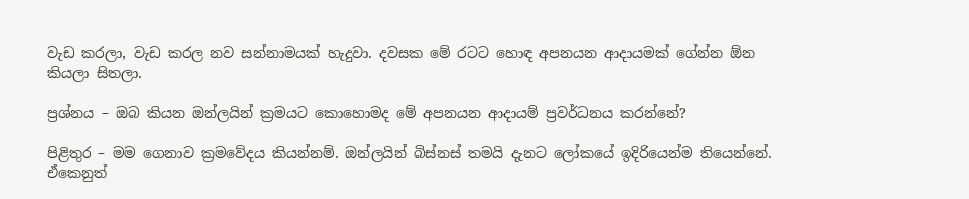වැඩ කරලා, වැඩ කරල නව සන්නාමයක් හැදුවා. දවසක මේ රටට හොඳ අපනයන ආදායමක් ගේන්න ඕන කියලා සිතලා.

ප්‍රශ්නය – ඔබ කියන ඔන්ලයින් ක්‍රමයට කොහොමද මේ අපනයන ආදායම් ප්‍රවර්ධනය කරන්නේ?

පිළිතුර – මම ගෙනාව ක්‍රමවේදය කියන්නම්. ඔන්ලයින් බිස්නස් තමයි දැනට ලෝකයේ ඉදිරියෙන්ම තියෙන්නේ. ඒකෙනුත්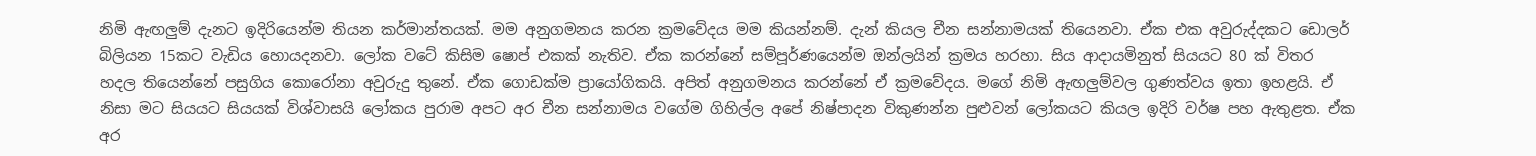නිමි ඇඟලුම් දැනට ඉදිරියෙන්ම තියන කර්මාන්තයක්. මම අනුගමනය කරන ක්‍රමවේදය මම කියන්නම්. දැන් කියල චීන සන්නාමයක් තියෙනවා. ඒක එක අවුරුද්දකට ඩොලර් බිලියන 15කට වැඩිය හොයදනවා. ලෝක වටේ කිසිම ෂොප් එකක් නැතිව. ඒක කරන්නේ සම්පූර්ණයෙන්ම ඔන්ලයින් ක්‍රමය හරහා. සිය ආදායමිනුත් සියයට 80 ක් විතර හදල තියෙන්නේ පසුගිය කොරෝනා අවුරුදු තුනේ. ඒක ගොඩක්ම ප්‍රායෝගිකයි. අපිත් අනුගමනය කරන්නේ ඒ ක්‍රමවේදය. මගේ නිමි ඇඟලුම්වල ගුණත්වය ඉතා ඉහළයි. ඒ නිසා මට සියයට සියයක් විශ්වාසයි ලෝකය පුරාම අපට අර චීන සන්නාමය වගේම ගිහිල්ල අපේ නිෂ්පාදන විකුණන්න පුළුවන් ලෝකයට කියල ඉදිරි වර්ෂ පහ ඇතුළත. ඒක අර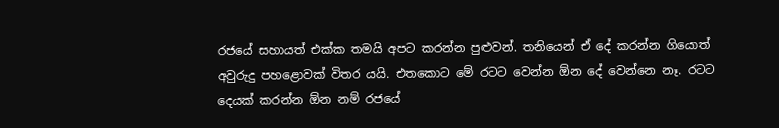රජයේ සහායත් එක්ක තමයි අපට කරන්න පුළුවන්. තනියෙන් ඒ දේ කරන්න ගියොත් අවුරුදු පහළොවක් විතර යයි. එතකොට මේ රටට වෙන්න ඕන දේ වෙන්නෙ නෑ. රටට දෙයක් කරන්න ඕන නම් රජයේ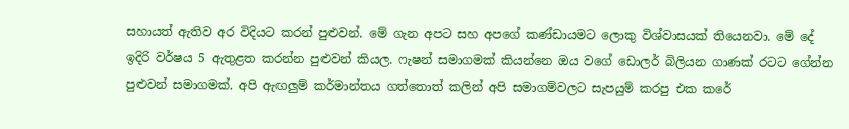සහායත් ඇතිව අර විදියට කරන් පුළුවන්. මේ ගැන අපට සහ අපගේ කණ්ඩායමට ලොකු විශ්වාසයක් තියෙනවා. මේ දේ ඉදිරි වර්ෂය 5 ඇතුළත කරන්න පුළුවන් කියල. ෆැෂන් සමාගමක් කියන්නෙ ඔය වගේ ඩොලර් බිලියන ගාණක් රටට ගේන්න පුළුවන් සමාගමක්. අපි ඇඟලුම් කර්මාන්තය ගත්තොත් කලින් අපි සමාගම්වලට සැපයුම් කරපු එක කරේ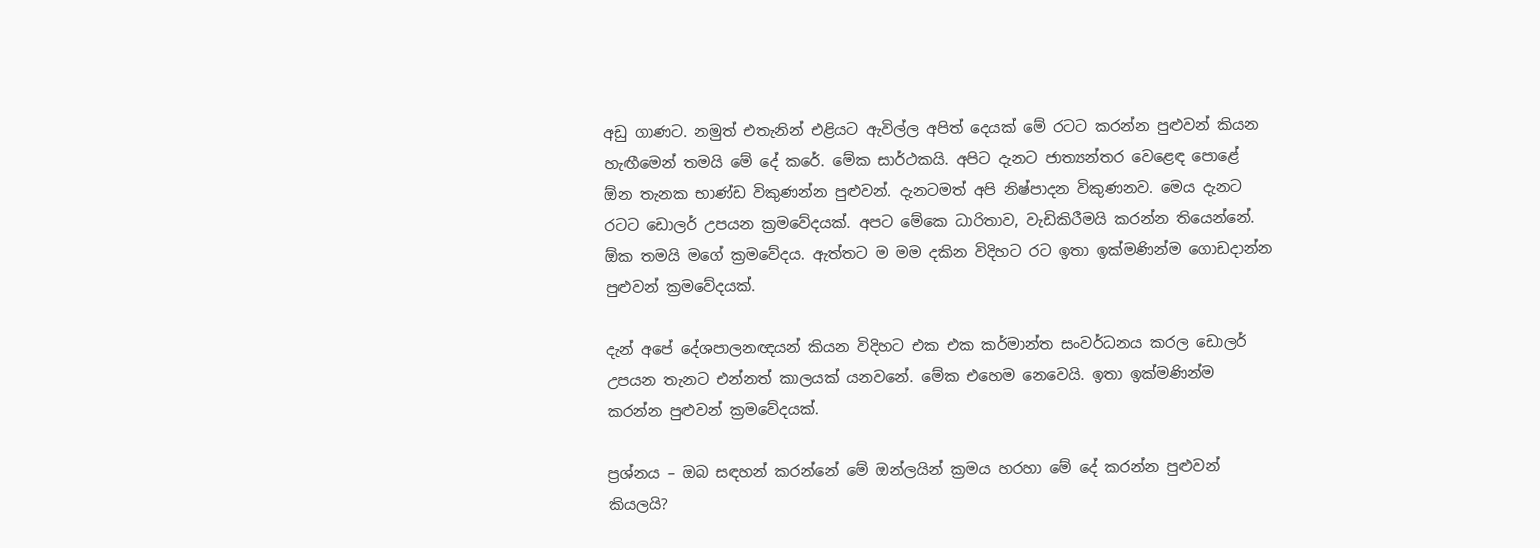අඩු ගාණට. නමුත් එතැනින් එළියට ඇවිල්ල අපිත් දෙයක් මේ රටට කරන්න පුළුවන් කියන හැඟීමෙන් තමයි මේ දේ කරේ. මේක සාර්ථකයි. අපිට දැනට ජාත්‍යන්තර වෙළෙඳ පොළේ ඕන තැනක භාණ්ඩ විකුණන්න පුළුවන්. දැනටමත් අපි නිෂ්පාදන විකුණනව. මෙය දැනට රටට ඩොලර් උපයන ක්‍රමවේදයක්. අපට මේකෙ ධාරිතාව, වැඩිකිරීමයි කරන්න තියෙන්නේ. ඕක තමයි මගේ ක්‍රමවේදය. ඇත්තට ම මම දකින විදිහට රට ඉතා ඉක්මණින්ම ගොඩදාන්න පුළුවන් ක්‍රමවේදයක්.

දැන් අපේ දේශපාලනඥයන් කියන විදිහට එක එක කර්මාන්ත සංවර්ධනය කරල ඩොලර් උපයන තැනට එන්නත් කාලයක් යනවනේ. මේක එහෙම නෙවෙයි. ඉතා ඉක්මණින්ම කරන්න පුළුවන් ක්‍රමවේදයක්.

ප්‍රශ්නය – ඔබ සඳහන් කරන්නේ මේ ඔන්ලයින් ක්‍රමය හරහා මේ දේ කරන්න පුළුවන් කියලයි?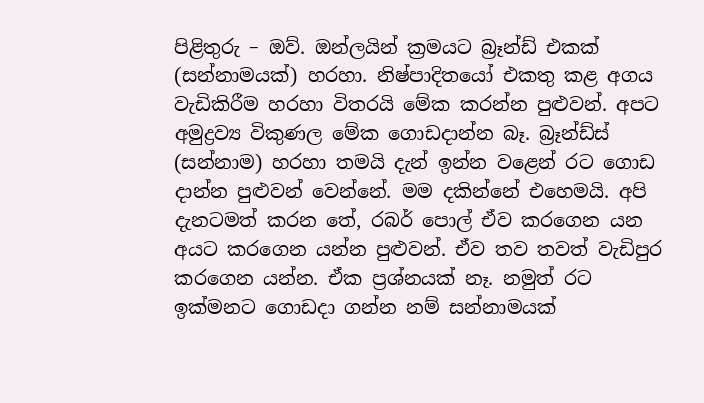පිළිතුරු – ඔව්. ඔන්ලයින් ක්‍රමයට බ්‍රෑන්ඩ් එකක් (සන්නාමයක්) හරහා. නිෂ්පාදිතයෝ එකතු කළ අගය වැඩිකිරීම හරහා විතරයි මේක කරන්න පුළුවන්. අපට අමුද්‍රව්‍ය විකුණල මේක ගොඩදාන්න බෑ. බ්‍රෑන්ඩ්ස් (සන්නාම) හරහා තමයි දැන් ඉන්න වළෙන් රට ගොඩ දාන්න පුළුවන් වෙන්නේ. මම දකින්නේ එහෙමයි. අපි දැනටමත් කරන තේ, රබර් පොල් ඒව කරගෙන යන අයට කරගෙන යන්න පුළුවන්. ඒව තව තවත් වැඩිපුර කරගෙන යන්න. ඒක ප්‍රශ්නයක් නෑ. නමුත් රට ඉක්මනට ගොඩදා ගන්න නම් සන්නාමයක්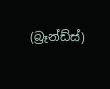(බ්‍රෑන්ඩ්ස්)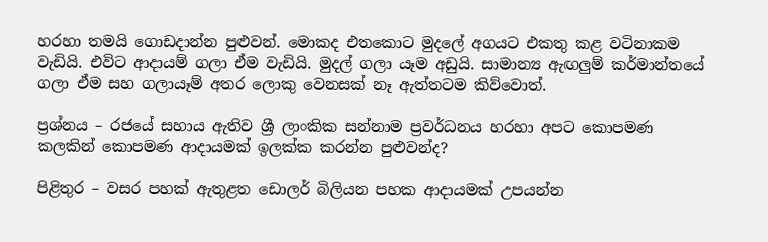හරහා තමයි ගොඩදාන්න පුළුවන්. මොකද එතකොට මුදලේ අගයට එකතු කළ වටිනාකම වැඩියි. එවිට ආදායම් ගලා ඒම වැඩියි. මුදල් ගලා යෑම අඩුයි. සාමාන්‍ය ඇඟලුම් කර්මාන්තයේ ගලා ඒම සහ ගලායෑම් අතර ලොකු වෙනසක් නෑ ඇත්තටම කිව්වොත්.

ප්‍රශ්නය – රජයේ සහාය ඇතිව ශ්‍රී ලාංකික සන්නාම ප්‍රවර්ධනය හරහා අපට කොපමණ කලකින් කොපමණ ආදායමක් ඉලක්ක කරන්න පුළුවන්ද?

පිළිතුර – වසර පහක් ඇතුළත ඩොලර් බිලියන පහක ආදායමක් උපයන්න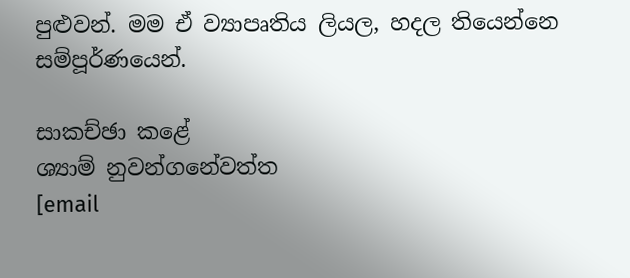පුළුවන්. මම ඒ ව්‍යාපෘතිය ලියල, හදල තියෙන්නෙ සම්පූර්ණයෙන්.

සාකච්ඡා කළේ
ශ්‍යාම් නුවන්ගනේවත්ත
[email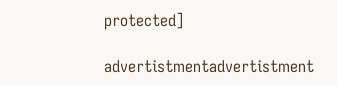protected]

advertistmentadvertistment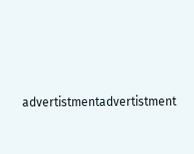advertistmentadvertistment